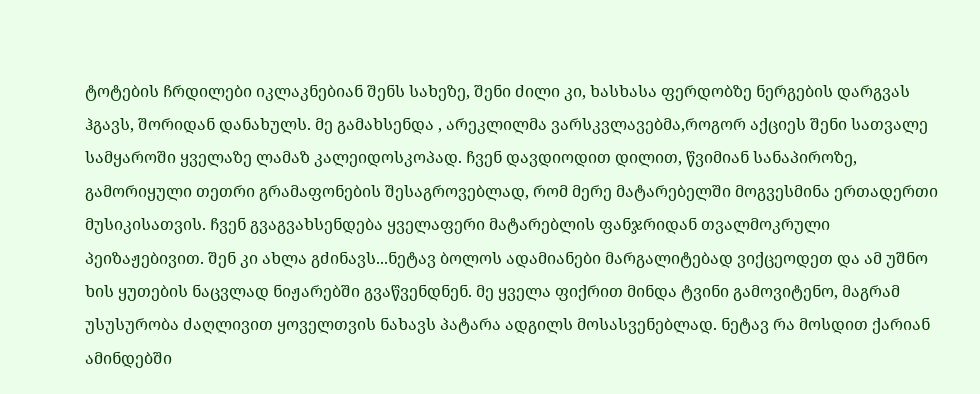ტოტების ჩრდილები იკლაკნებიან შენს სახეზე, შენი ძილი კი, ხასხასა ფერდობზე ნერგების დარგვას ჰგავს, შორიდან დანახულს. მე გამახსენდა , არეკლილმა ვარსკვლავებმა,როგორ აქციეს შენი სათვალე სამყაროში ყველაზე ლამაზ კალეიდოსკოპად. ჩვენ დავდიოდით დილით, წვიმიან სანაპიროზე, გამორიყული თეთრი გრამაფონების შესაგროვებლად, რომ მერე მატარებელში მოგვესმინა ერთადერთი მუსიკისათვის. ჩვენ გვაგვახსენდება ყველაფერი მატარებლის ფანჯრიდან თვალმოკრული პეიზაჟებივით. შენ კი ახლა გძინავს...ნეტავ ბოლოს ადამიანები მარგალიტებად ვიქცეოდეთ და ამ უშნო ხის ყუთების ნაცვლად ნიჟარებში გვაწვენდნენ. მე ყველა ფიქრით მინდა ტვინი გამოვიტენო, მაგრამ უსუსურობა ძაღლივით ყოველთვის ნახავს პატარა ადგილს მოსასვენებლად. ნეტავ რა მოსდით ქარიან ამინდებში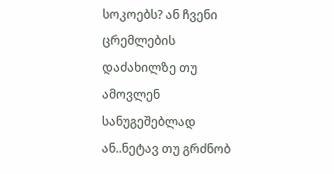სოკოებს? ან ჩვენი ცრემლების დაძახილზე თუ ამოვლენ სანუგეშებლად ან..ნეტავ თუ გრძნობ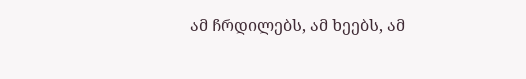ამ ჩრდილებს, ამ ხეებს, ამ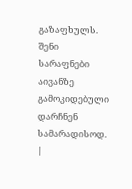გაზაფხულს. შენი სარაფნები აივანზე გამოკიდებული დარჩნენ სამარადისოდ.
|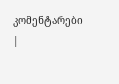კომენტარები |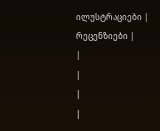ილუსტრაციები |
რეცენზიები |
|
|
|
|